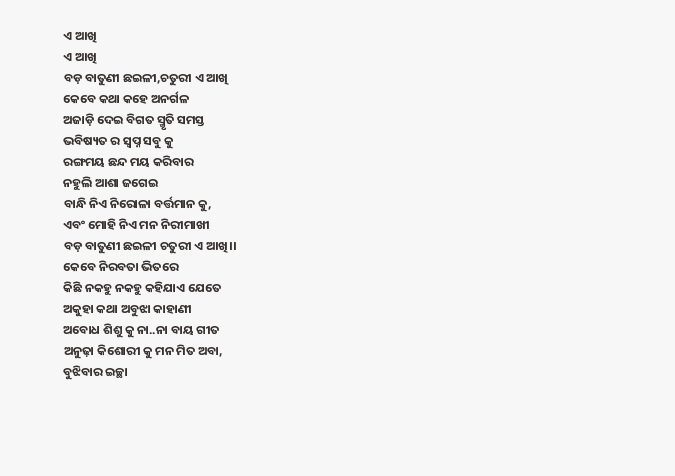ଏ ଆଖି
ଏ ଆଖି
ବଡ଼ ବାତୁଣୀ ଛଇଳୀ,ଚତୁରୀ ଏ ଆଖି
କେବେ କଥା କହେ ଅନର୍ଗଳ
ଅଜାଡ଼ି ଦେଇ ବିଗତ ସ୍ମୃତି ସମସ୍ତ
ଭବିଷ୍ୟତ ର ସ୍ୱପ୍ନ ସବୁ କୁ
ରଙ୍ଗମୟ ଛନ୍ଦ ମୟ କରିବାର
ନହୁଲି ଆଶା ଜଗେଇ
ବାନ୍ଧି ନିଏ ନିରୋଳା ବର୍ତ୍ତମାନ କୁ,
ଏବଂ ମୋହି ନିଏ ମନ ନିରୀମାଖୀ
ବଡ଼ ବାତୁଣୀ ଛଇଳୀ ଚତୁରୀ ଏ ଆଖି।।
କେବେ ନିରବତା ଭିତରେ
କିଛି ନକହୁ ନକହୁ କହିଯାଏ ଯେତେ
ଅକୁହା କଥା ଅବୁଝା କାହାଣୀ
ଅବୋଧ ଶିଶୁ କୁ ନା..ନା ବାୟ ଗୀତ
ଅନୁଢ଼ା କିଶୋରୀ କୁ ମନ ମିତ ଅବା,
ବୁଝିବାର ଇଚ୍ଛା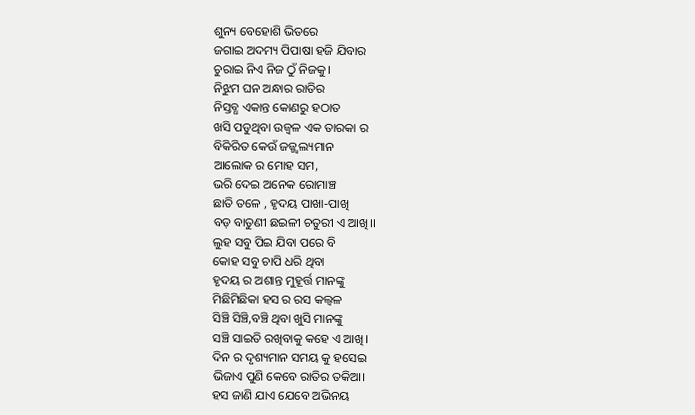ଶୁନ୍ୟ ବେହୋଶି ଭିତରେ
ଜଗାଇ ଅଦମ୍ୟ ପିପାଷା ହଜି ଯିବାର
ଚୁରାଇ ନିଏ ନିଜ ଠୁଁ ନିଜକୁ।
ନିଝୁମ ଘନ ଅନ୍ଧାର ରାତିର
ନିସ୍ତବ୍ଧ ଏକାନ୍ତ କୋଣରୁ ହଠାତ
ଖସି ପଡୁଥିବା ଉଜ୍ବଳ ଏକ ତାରକା ର
ବିକିରିତ କେଉଁ ଜଜ୍ଜ୍ୱଲ୍ୟମାନ
ଆଲୋକ ର ମୋହ ସମ,
ଭରି ଦେଇ ଅନେକ ରୋମାଞ୍ଚ
ଛାତି ତଳେ , ହୃଦୟ ପାଖା-ପାଖି
ବଡ଼ ବାତୁଣୀ ଛଇଳୀ ଚତୁରୀ ଏ ଆଖି।।
ଲୁହ ସବୁ ପିଇ ଯିବା ପରେ ବି
କୋହ ସବୁ ଚାପି ଧରି ଥିବା
ହୃଦୟ ର ଅଶାନ୍ତ ମୁହୂର୍ତ୍ତ ମାନଙ୍କୁ
ମିଛିମିଛିକା ହସ ର ରସ କଲ୍ଵଳ
ସିଞ୍ଚି ସିଞ୍ଚି,ବଞ୍ଚି ଥିବା ଖୁସି ମାନଙ୍କୁ
ସଞ୍ଚି ସାଇତି ରଖିବାକୁ କହେ ଏ ଆଖି।
ଦିନ ର ଦୃଶ୍ୟମାନ ସମୟ କୁ ହସେଇ
ଭିଜାଏ ପୁଣି କେବେ ରାତିର ତକିଆ।
ହସ ଜାଣି ଯାଏ ଯେବେ ଅଭିନୟ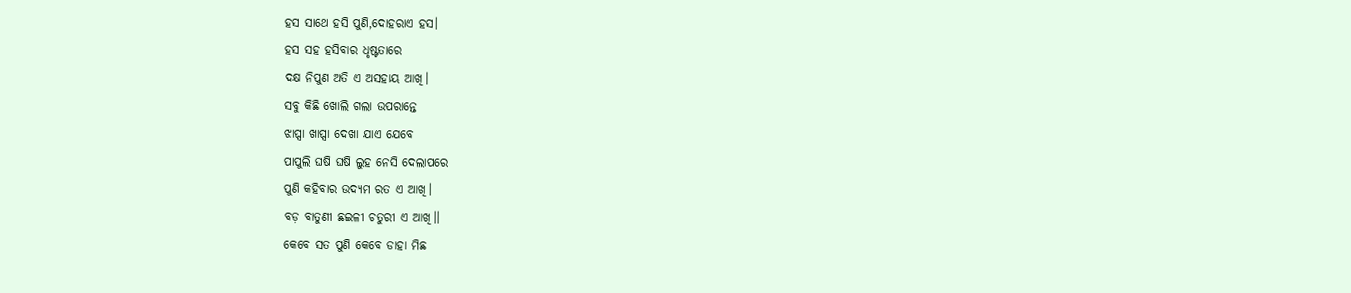ହସ ସାଥେ ହସି ପୁଣି,ଦୋହରାଏ ହସ।
ହସ ସହ ହସିବାର ଧୃଷ୍ଟତାରେ
ଦକ୍ଷ ନିପୁଣ ଅତି ଏ ଅସହାୟ ଆଖି।
ସବୁ କିଛି ଖୋଲି ଗଲା ଉପରାନ୍ତେ
ଝାପ୍ସା ଖାପ୍ସା ଦେଖା ଯାଏ ଯେବେ
ପାପୁଲି ଘଷି ଘଷି ଲୁହ ନେସି ଦେଲାପରେ
ପୁଣି କହିବାର ଉଦ୍ୟମ ରତ ଏ ଆଖି।
ବଡ଼ ବାତୁଣୀ ଛଇଳୀ ଚତୁରୀ ଏ ଆଖି।।
କେବେ ସତ ପୁଣି କେବେ ଡାହା ମିଛ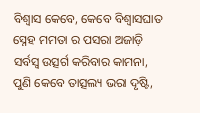ବିଶ୍ୱାସ କେବେ, କେବେ ବିଶ୍ୱାସଘାତ
ସ୍ନେହ ମମତା ର ପସରା ଅଜାଡ଼ି
ସର୍ବସ୍ବ ଉତ୍ସର୍ଗ କରିବାର କାମନା,
ପୁଣି କେବେ ତାତ୍ସଲ୍ୟ ଭରା ଦୃଷ୍ଟି,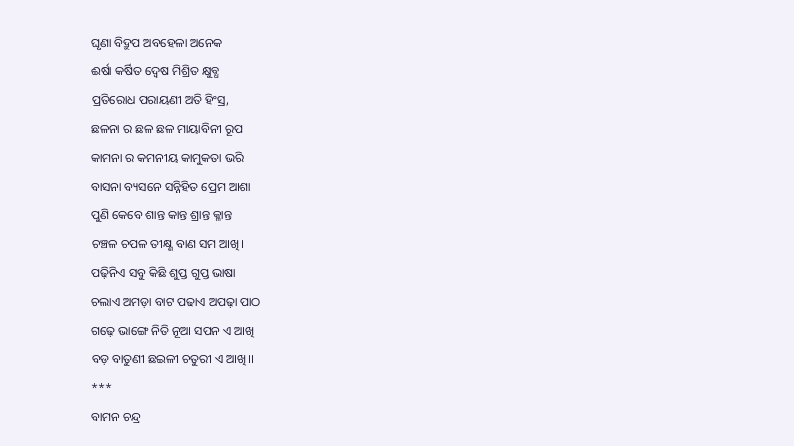ଘୃଣା ବିଦ୍ରୁପ ଅବହେଳା ଅନେକ
ଈର୍ଷା କର୍ଷିତ ଦ୍ୱେଷ ମିଶ୍ରିତ କ୍ଷୁବ୍ଧ
ପ୍ରତିରୋଧ ପରାୟଣୀ ଅତି ହିଂସ୍ର,
ଛଳନା ର ଛଳ ଛଳ ମାୟାବିନୀ ରୂପ
କାମନା ର କମନୀୟ କାମୁକତା ଭରି
ବାସନା ବ୍ୟସନେ ସନ୍ନିହିତ ପ୍ରେମ ଆଶା
ପୁଣି କେବେ ଶାନ୍ତ କାନ୍ତ ଶ୍ରାନ୍ତ କ୍ଳାନ୍ତ
ଚଞ୍ଚଳ ଚପଳ ତୀକ୍ଷ୍ଣ ବାଣ ସମ ଆଖି।
ପଢ଼ିନିଏ ସବୁ କିଛି ଶୁପ୍ତ ଗୁପ୍ତ ଭାଷା
ଚଲାଏ ଅମଡ଼ା ବାଟ ପଢାଏ ଅପଢ଼ା ପାଠ
ଗଢ଼େ ଭାଙ୍ଗେ ନିତି ନୂଆ ସପନ ଏ ଆଖି
ବଡ଼ ବାତୁଣୀ ଛଇଳୀ ଚତୁରୀ ଏ ଆଖି।।
***
ବାମନ ଚନ୍ଦ୍ର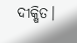ଦୀକ୍ଷିତ।